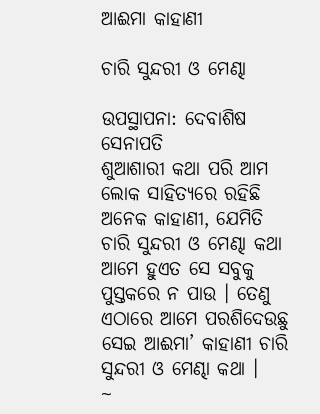ଆଈମା କାହାଣୀ

ଚାରି ସୁନ୍ଦରୀ ଓ ମେଣ୍ଢା

ଉପସ୍ଥାପନା: ଦେବାଶିଷ ସେନାପତି
ଶୁଆଶାରୀ କଥା ପରି ଆମ ଲୋକ ସାହିତ୍ୟରେ ରହିଛି ଅନେକ କାହାଣୀ, ଯେମିତି ଚାରି ସୁନ୍ଦରୀ ଓ ମେଣ୍ଢା କଥା ଆମେ ହୁଏତ ସେ ସବୁକୁ ପୁସ୍ତକରେ ନ ପାଉ । ତେଣୁ ଏଠାରେ ଆମେ ପରଶିଦେଉଛୁ ସେଇ ଆଈମା’ କାହାଣୀ ଚାରି ସୁନ୍ଦରୀ ଓ ମେଣ୍ଢା କଥା ।
~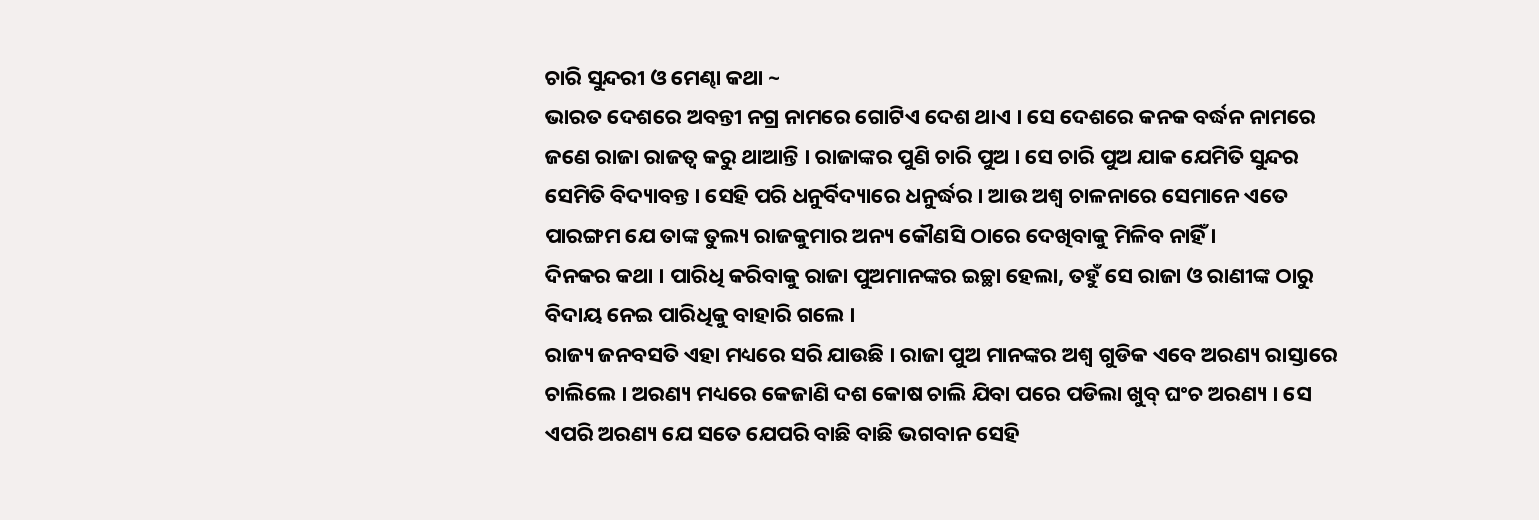ଚାରି ସୁନ୍ଦରୀ ଓ ମେଣ୍ଢା କଥା ~
ଭାରତ ଦେଶରେ ଅବନ୍ତୀ ନଗ୍ର ନାମରେ ଗୋଟିଏ ଦେଶ ଥାଏ । ସେ ଦେଶରେ କନକ ବର୍ଦ୍ଧନ ନାମରେ ଜଣେ ରାଜା ରାଜତ୍ୱ କରୁ ଥାଆନ୍ତି । ରାଜାଙ୍କର ପୁଣି ଚାରି ପୁଅ । ସେ ଚାରି ପୁଅ ଯାକ ଯେମିତି ସୁନ୍ଦର ସେମିତି ବିଦ୍ୟାବନ୍ତ । ସେହି ପରି ଧନୁର୍ବିଦ୍ୟାରେ ଧନୁର୍ଦ୍ଧର । ଆଉ ଅଶ୍ୱ ଚାଳନାରେ ସେମାନେ ଏତେ ପାରଙ୍ଗମ ଯେ ତାଙ୍କ ତୁଲ୍ୟ ରାଜକୁମାର ଅନ୍ୟ କୌଣସି ଠାରେ ଦେଖିବାକୁ ମିଳିବ ନାହିଁ ।
ଦିନକର କଥା । ପାରିଧି କରିବାକୁ ରାଜା ପୁଅମାନଙ୍କର ଇଚ୍ଛା ହେଲା, ତହୁଁ ସେ ରାଜା ଓ ରାଣୀଙ୍କ ଠାରୁ ବିଦାୟ ନେଇ ପାରିଧିକୁ ବାହାରି ଗଲେ ।
ରାଜ୍ୟ ଜନବସତି ଏହା ମଧ୍ୟରେ ସରି ଯାଉଛି । ରାଜା ପୁଅ ମାନଙ୍କର ଅଶ୍ୱ ଗୁଡିକ ଏବେ ଅରଣ୍ୟ ରାସ୍ତାରେ ଚାଲିଲେ । ଅରଣ୍ୟ ମଧ୍ୟରେ କେଜାଣି ଦଶ କୋଷ ଚାଲି ଯିବା ପରେ ପଡିଲା ଖୁବ୍ ଘଂଚ ଅରଣ୍ୟ । ସେ ଏପରି ଅରଣ୍ୟ ଯେ ସତେ ଯେପରି ବାଛି ବାଛି ଭଗବାନ ସେହି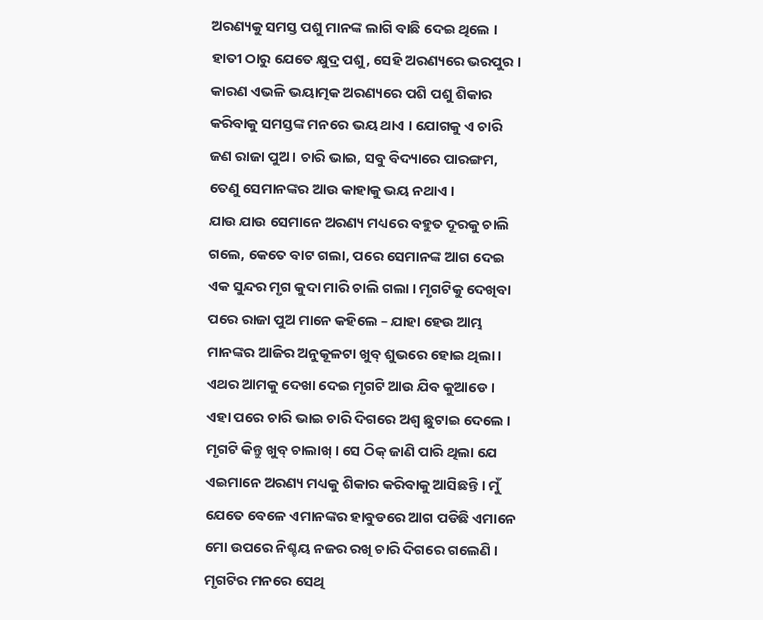ଅରଣ୍ୟକୁ ସମସ୍ତ ପଶୁ ମାନଙ୍କ ଲାଗି ବାଛି ଦେଇ ଥିଲେ ।
ହାତୀ ଠାରୁ ଯେତେ କ୍ଷୁଦ୍ର ପଶୁ, ସେହି ଅରଣ୍ୟରେ ଭରପୁର । କାରଣ ଏଭଳି ଭୟାତ୍ମକ ଅରଣ୍ୟରେ ପଶି ପଶୁ ଶିକାର କରିବାକୁ ସମସ୍ତଙ୍କ ମନରେ ଭୟ ଥାଏ । ଯୋଗକୁ ଏ ଚାରି ଜଣ ରାଜା ପୁଅ । ଚାରି ଭାଇ, ସବୁ ବିଦ୍ୟାରେ ପାରଙ୍ଗମ, ତେଣୁ ସେମାନଙ୍କର ଆଉ କାହାକୁ ଭୟ ନଥାଏ ।
ଯାଉ ଯାଉ ସେମାନେ ଅରଣ୍ୟ ମଧ୍ୟରେ ବହୁତ ଦୂରକୁ ଚାଲି ଗଲେ, କେତେ ବାଟ ଗଲା, ପରେ ସେମାନଙ୍କ ଆଗ ଦେଇ ଏକ ସୁନ୍ଦର ମୃଗ କୁଦା ମାରି ଚାଲି ଗଲା । ମୃଗଟିକୁ ଦେଖିବା ପରେ ରାଜା ପୁଅ ମାନେ କହିଲେ – ଯାହା ହେଉ ଆମ୍ଭ ମାନଙ୍କର ଆଜିର ଅନୁକୂଳଟା ଖୁବ୍ ଶୁଭରେ ହୋଇ ଥିଲା । ଏଥର ଆମକୁ ଦେଖା ଦେଇ ମୃଗଟି ଆଉ ଯିବ କୁଆଡେ ।
ଏହା ପରେ ଚାରି ଭାଇ ଚାରି ଦିଗରେ ଅଶ୍ୱ ଛୁଟାଇ ଦେଲେ । ମୃଗଟି କିନ୍ତୁ ଖୁବ୍ ଚାଲାଖ୍ । ସେ ଠିକ୍ ଜାଣି ପାରି ଥିଲା ଯେ ଏଇମାନେ ଅରଣ୍ୟ ମଧ୍ୟକୁ ଶିକାର କରିବାକୁ ଆସିଛନ୍ତି । ମୁଁ ଯେତେ ବେଳେ ଏମାନଙ୍କର ହାବୁଡରେ ଆଗ ପଡିଛି ଏମାନେ ମୋ ଉପରେ ନିଶ୍ଚୟ ନଜର ରଖି ଚାରି ଦିଗରେ ଗଲେଣି ।
ମୃଗଟିର ମନରେ ସେଥି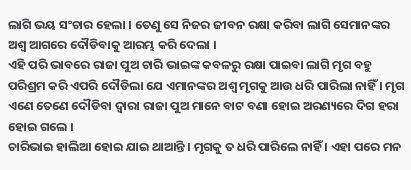ଲାଗି ଭୟ ସଂଚାର ହେଲା । ତେଣୁ ସେ ନିଜର ଜୀବନ ରକ୍ଷା କରିବା ଲାଗି ସେମାନଙ୍କର ଅଶ୍ୱ ଆଗରେ ଦୌଡିବାକୁ ଆରମ୍ଭ କରି ଦେଲା ।
ଏହି ପରି ଭାବରେ ରାଜା ପୁଅ ଚାରି ଭାଇଙ୍କ କବଳରୁ ରକ୍ଷା ପାଇବା ଲାଗି ମୃଗ ବହୁ ପରିଶ୍ରମ କରି ଏପରି ଦୌଡିଲା ଯେ ଏମାନଙ୍କର ଅଶ୍ୱ ମୃଗକୁ ଆଉ ଧରି ପାରିଲା ନାହିଁ । ମୃଗ ଏଣେ ତେଣେ ଦୌଡିବା ଦ୍ୱାରା ରାଜା ପୁଅ ମାନେ ବାଟ ବଣା ହୋଇ ଅରଣ୍ୟରେ ଦିଗ ହରା ହୋଇ ଗଲେ ।
ଚାରିଭାଇ ହାଲିଆ ହୋଇ ଯାଇ ଥାଆନ୍ତି । ମୃଗକୁ ତ ଧରି ପାରିଲେ ନାହିଁ । ଏହା ପରେ ମନ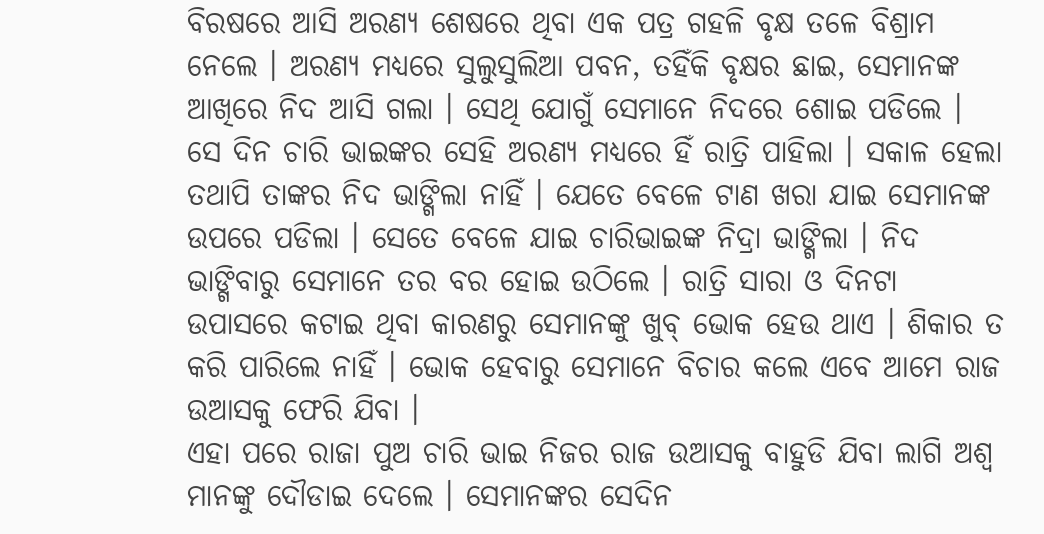ବିରଷରେ ଆସି ଅରଣ୍ୟ ଶେଷରେ ଥିବା ଏକ ପତ୍ର ଗହଳି ବୃକ୍ଷ ତଳେ ବିଶ୍ରାମ ନେଲେ । ଅରଣ୍ୟ ମଧ୍ୟରେ ସୁଲୁସୁଲିଆ ପବନ, ତହିଁକି ବୃକ୍ଷର ଛାଇ, ସେମାନଙ୍କ ଆଖିରେ ନିଦ ଆସି ଗଲା । ସେଥି ଯୋଗୁଁ ସେମାନେ ନିଦରେ ଶୋଇ ପଡିଲେ ।
ସେ ଦିନ ଚାରି ଭାଇଙ୍କର ସେହି ଅରଣ୍ୟ ମଧ୍ୟରେ ହିଁ ରାତ୍ରି ପାହିଲା । ସକାଳ ହେଲା ତଥାପି ତାଙ୍କର ନିଦ ଭାଙ୍ଗିଲା ନାହିଁ । ଯେତେ ବେଳେ ଟାଣ ଖରା ଯାଇ ସେମାନଙ୍କ ଉପରେ ପଡିଲା । ସେତେ ବେଳେ ଯାଇ ଚାରିଭାଇଙ୍କ ନିଦ୍ରା ଭାଙ୍ଗିଲା । ନିଦ ଭାଙ୍ଗିବାରୁ ସେମାନେ ତର ବର ହୋଇ ଉଠିଲେ । ରାତ୍ରି ସାରା ଓ ଦିନଟା ଉପାସରେ କଟାଇ ଥିବା କାରଣରୁ ସେମାନଙ୍କୁ ଖୁବ୍ ଭୋକ ହେଉ ଥାଏ । ଶିକାର ତ କରି ପାରିଲେ ନାହିଁ । ଭୋକ ହେବାରୁ ସେମାନେ ବିଚାର କଲେ ଏବେ ଆମେ ରାଜ ଉଆସକୁ ଫେରି ଯିବା ।
ଏହା ପରେ ରାଜା ପୁଅ ଚାରି ଭାଇ ନିଜର ରାଜ ଉଆସକୁ ବାହୁଡି ଯିବା ଲାଗି ଅଶ୍ୱ ମାନଙ୍କୁ ଦୌଡାଇ ଦେଲେ । ସେମାନଙ୍କର ସେଦିନ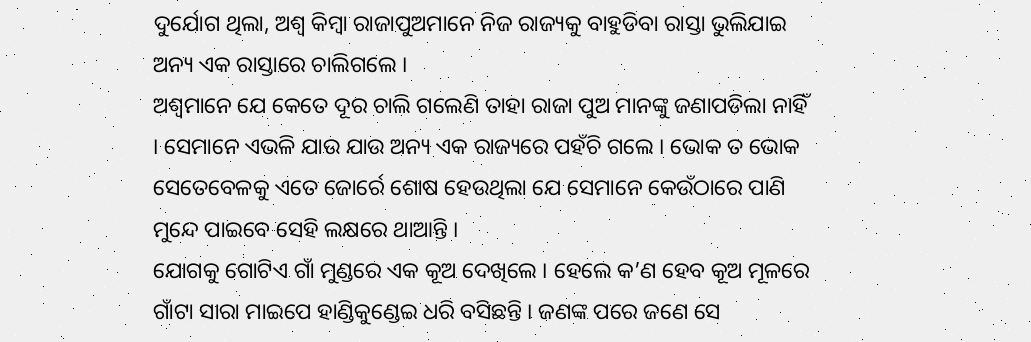ଦୁର୍ଯୋଗ ଥିଲା, ଅଶ୍ୱ କିମ୍ବା ରାଜାପୁଅମାନେ ନିଜ ରାଜ୍ୟକୁ ବାହୁଡିବା ରାସ୍ତା ଭୁଲିଯାଇ ଅନ୍ୟ ଏକ ରାସ୍ତାରେ ଚାଲିଗଲେ ।
ଅଶ୍ୱମାନେ ଯେ କେତେ ଦୂର ଚାଲି ଗଲେଣି ତାହା ରାଜା ପୁଅ ମାନଙ୍କୁ ଜଣାପଡିଲା ନାହିଁ । ସେମାନେ ଏଭଳି ଯାଉ ଯାଉ ଅନ୍ୟ ଏକ ରାଜ୍ୟରେ ପହଁଚି ଗଲେ । ଭୋକ ତ ଭୋକ ସେତେବେଳକୁ ଏତେ ଜୋର୍ରେ ଶୋଷ ହେଉଥିଲା ଯେ ସେମାନେ କେଉଁଠାରେ ପାଣି ମୁନ୍ଦେ ପାଇବେ ସେହି ଲକ୍ଷରେ ଥାଆନ୍ତି ।
ଯୋଗକୁ ଗୋଟିଏ ଗାଁ ମୁଣ୍ଡରେ ଏକ କୂଅ ଦେଖିଲେ । ହେଲେ କ’ଣ ହେବ କୂଅ ମୂଳରେ ଗାଁଟା ସାରା ମାଇପେ ହାଣ୍ଡିକୁଣ୍ଡେଇ ଧରି ବସିଛନ୍ତି । ଜଣଙ୍କ ପରେ ଜଣେ ସେ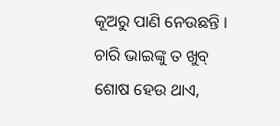କୂଅରୁ ପାଣି ନେଉଛନ୍ତି । ଚାରି ଭାଇଙ୍କୁ ତ ଖୁବ୍ ଶୋଷ ହେଉ ଥାଏ,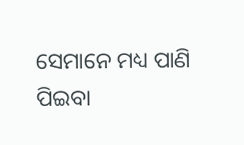ସେମାନେ ମଧ୍ୟ ପାଣି ପିଇବା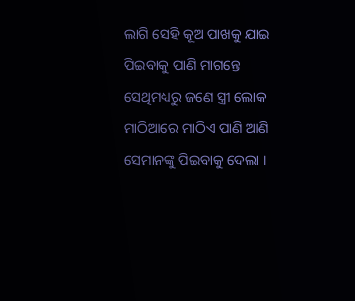ଲାଗି ସେହି କୂଅ ପାଖକୁ ଯାଇ ପିଇବାକୁ ପାଣି ମାଗନ୍ତେ ସେଥିମଧ୍ୟରୁ ଜଣେ ସ୍ତ୍ରୀ ଲୋକ ମାଠିଆରେ ମାଠିଏ ପାଣି ଆଣି ସେମାନଙ୍କୁ ପିଇବାକୁ ଦେଲା ।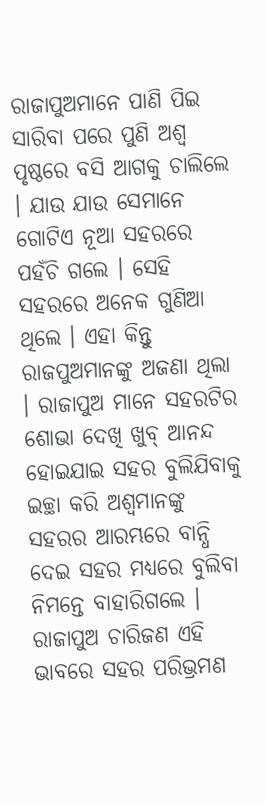ରାଜାପୁଅମାନେ ପାଣି ପିଇ ସାରିବା ପରେ ପୁଣି ଅଶ୍ୱ ପୃଷ୍ଠରେ ବସି ଆଗକୁ ଚାଲିଲେ । ଯାଉ ଯାଉ ସେମାନେ ଗୋଟିଏ ନୂଆ ସହରରେ ପହଁଚି ଗଲେ । ସେହି ସହରରେ ଅନେକ ଗୁଣିଆ ଥିଲେ । ଏହା କିନ୍ତୁ ରାଜପୁଅମାନଙ୍କୁ ଅଜଣା ଥିଲା । ରାଜାପୁଅ ମାନେ ସହରଟିର ଶୋଭା ଦେଖି ଖୁବ୍ ଆନନ୍ଦ ହୋଇଯାଇ ସହର ବୁଲିଯିବାକୁ ଇଚ୍ଛା କରି ଅଶ୍ୱମାନଙ୍କୁ ସହରର ଆରମ୍ଭରେ ବାନ୍ଧି ଦେଇ ସହର ମଧ୍ୟରେ ବୁଲିବା ନିମନ୍ତେ ବାହାରିଗଲେ ।
ରାଜାପୁଅ ଚାରିଜଣ ଏହି ଭାବରେ ସହର ପରିଭ୍ରମଣ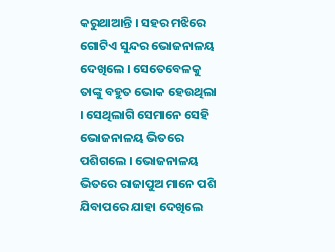କରୁଥାଆନ୍ତି । ସହର ମଝିରେ ଗୋଟିଏ ସୁନ୍ଦର ଭୋଜନାଳୟ ଦେଖିଲେ । ସେତେବେଳକୁ ତାଙ୍କୁ ବହୁତ ଭୋକ ହେଉଥିଲା । ସେଥିଲାଗି ସେମାନେ ସେହି ଭୋଜନାଳୟ ଭିତରେ ପଶିଗଲେ । ଭୋଜନାଳୟ ଭିତରେ ରାଜାପୁଅ ମାନେ ପଶି ଯିବାପରେ ଯାହା ଦେଖିଲେ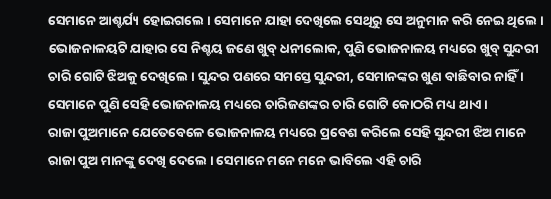ସେମାନେ ଆଶ୍ଚର୍ଯ୍ୟ ହୋଇଗଲେ । ସେମାନେ ଯାହା ଦେଖିଲେ ସେଥିରୁ ସେ ଅନୁମାନ କରି ନେଇ ଥିଲେ । ଭୋଜନାଳୟଟି ଯାହାର ସେ ନିଶ୍ଚୟ ଜଣେ ଖୁବ୍ ଧନୀଲୋକ, ପୁଣି ଭୋଜନାଳୟ ମଧ୍ୟରେ ଖୁବ୍ ସୁନ୍ଦରୀ ଚାରି ଗୋଟି ଝିଅକୁ ଦେଖିଲେ । ସୁନ୍ଦର ପଣରେ ସମସ୍ତେ ସୁନ୍ଦରୀ, ସେମାନଙ୍କର ଖୁଣ ବାଛିବାର ନାହିଁ । ସେମାନେ ପୁଣି ସେହି ଭୋଜନାଳୟ ମଧ୍ୟରେ ଚାରିଜଣଙ୍କର ଚାରି ଗୋଟି କୋଠରି ମଧ୍ୟ ଥାଏ ।
ରାଜା ପୁଅମାନେ ଯେତେବେଳେ ଭୋଜନାଳୟ ମଧ୍ୟରେ ପ୍ରବେଶ କରିଲେ ସେହି ସୁନ୍ଦରୀ ଝିଅ ମାନେ ରାଜା ପୁଅ ମାନଙ୍କୁ ଦେଖି ଦେଲେ । ସେମାନେ ମନେ ମନେ ଭାବିଲେ ଏହି ଚାରି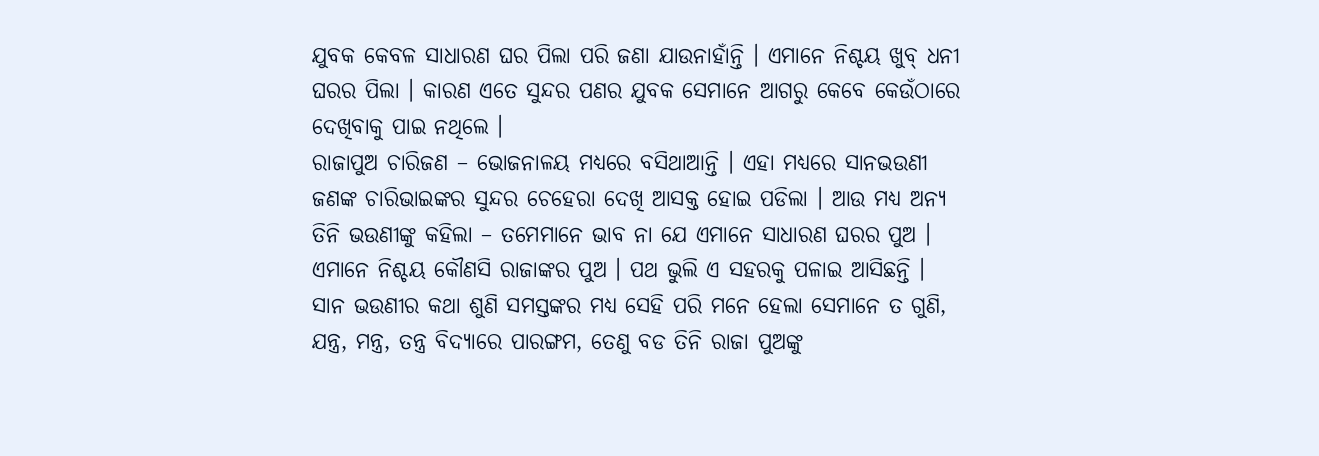ଯୁବକ କେବଳ ସାଧାରଣ ଘର ପିଲା ପରି ଜଣା ଯାଉନାହାଁନ୍ତି । ଏମାନେ ନିଶ୍ଚୟ ଖୁବ୍ ଧନୀ ଘରର ପିଲା । କାରଣ ଏତେ ସୁନ୍ଦର ପଣର ଯୁବକ ସେମାନେ ଆଗରୁ କେବେ କେଉଁଠାରେ ଦେଖିବାକୁ ପାଇ ନଥିଲେ ।
ରାଜାପୁଅ ଚାରିଜଣ – ଭୋଜନାଳୟ ମଧ୍ୟରେ ବସିଥାଆନ୍ତି । ଏହା ମଧ୍ୟରେ ସାନଭଉଣୀ ଜଣଙ୍କ ଚାରିଭାଇଙ୍କର ସୁନ୍ଦର ଚେହେରା ଦେଖି ଆସକ୍ତ ହୋଇ ପଡିଲା । ଆଉ ମଧ୍ୟ ଅନ୍ୟ ତିନି ଭଉଣୀଙ୍କୁ କହିଲା – ତମେମାନେ ଭାବ ନା ଯେ ଏମାନେ ସାଧାରଣ ଘରର ପୁଅ । ଏମାନେ ନିଶ୍ଚୟ କୌଣସି ରାଜାଙ୍କର ପୁଅ । ପଥ ଭୁଲି ଏ ସହରକୁ ପଳାଇ ଆସିଛନ୍ତି ।
ସାନ ଭଉଣୀର କଥା ଶୁଣି ସମସ୍ତଙ୍କର ମଧ୍ୟ ସେହି ପରି ମନେ ହେଲା ସେମାନେ ତ ଗୁଣି, ଯନ୍ତ୍ର, ମନ୍ତ୍ର, ତନ୍ତ୍ର ବିଦ୍ୟାରେ ପାରଙ୍ଗମ, ତେଣୁ ବଡ ତିନି ରାଜା ପୁଅଙ୍କୁ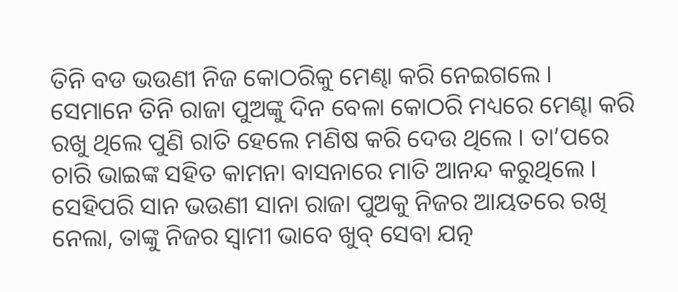ତିନି ବଡ ଭଉଣୀ ନିଜ କୋଠରିକୁ ମେଣ୍ଢା କରି ନେଇଗଲେ ।
ସେମାନେ ତିନି ରାଜା ପୁଅଙ୍କୁ ଦିନ ବେଳା କୋଠରି ମଧ୍ୟରେ ମେଣ୍ଢା କରି ରଖୁ ଥିଲେ ପୁଣି ରାତି ହେଲେ ମଣିଷ କରି ଦେଉ ଥିଲେ । ତା’ପରେ ଚାରି ଭାଇଙ୍କ ସହିତ କାମନା ବାସନାରେ ମାତି ଆନନ୍ଦ କରୁଥିଲେ । ସେହିପରି ସାନ ଭଉଣୀ ସାନା ରାଜା ପୁଅକୁ ନିଜର ଆୟତରେ ରଖି ନେଲା, ତାଙ୍କୁ ନିଜର ସ୍ୱାମୀ ଭାବେ ଖୁବ୍ ସେବା ଯତ୍ନ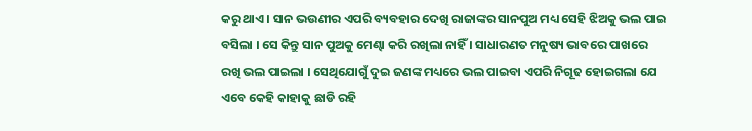କରୁ ଥାଏ । ସାନ ଭଉଣୀର ଏପରି ବ୍ୟବହାର ଦେଖି ରାଜାଙ୍କର ସାନପୁଅ ମଧ୍ୟ ସେହି ଝିଅକୁ ଭଲ ପାଇ ବସିଲା । ସେ କିନ୍ତୁ ସାନ ପୁଅକୁ ମେଣ୍ଢା କରି ରଖିଲା ନାହିଁ । ସାଧାରଣତ ମନୁଷ୍ୟ ଭାବରେ ପାଖରେ ରଖି ଭଲ ପାଇଲା । ସେଥିଯୋଗୁଁ ଦୁଇ ଜଣଙ୍କ ମଧ୍ୟରେ ଭଲ ପାଇବା ଏପରି ନିଗୂଢ ହୋଇଗଲା ଯେ ଏବେ କେହି କାହାକୁ ଛାଡି ରହି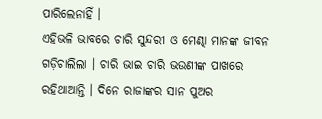ପାରିଲେନାହିଁ ।
ଏହିଭଳି ଭାବରେ ଚାରି ସୁନ୍ଦରୀ ଓ ମେଣ୍ଢା ମାନଙ୍କ ଜୀବନ ଗଡ଼ିଚାଲିଲା । ଚାରି ଭାଇ ଚାରି ଭଉଣୀଙ୍କ ପାଖରେ ରହିଥାଆନ୍ତି । ଦିନେ ରାଜାଙ୍କର ସାନ ପୁଅର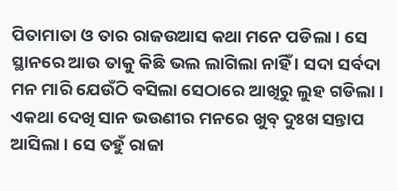ପିତାମାତା ଓ ତାର ରାଜଉଆସ କଥା ମନେ ପଡିଲା । ସେ ସ୍ଥାନରେ ଆଉ ତାକୁ କିଛି ଭଲ ଲାଗିଲା ନାହିଁ । ସଦା ସର୍ବଦା ମନ ମାରି ଯେଉଁଠି ବସିଲା ସେଠାରେ ଆଖିରୁ ଲୁହ ଗଡିଲା ।
ଏକଥା ଦେଖି ସାନ ଭଉଣୀର ମନରେ ଖୁବ୍ ଦୁଃଖ ସନ୍ତାପ ଆସିଲା । ସେ ତହୁଁ ରାଜା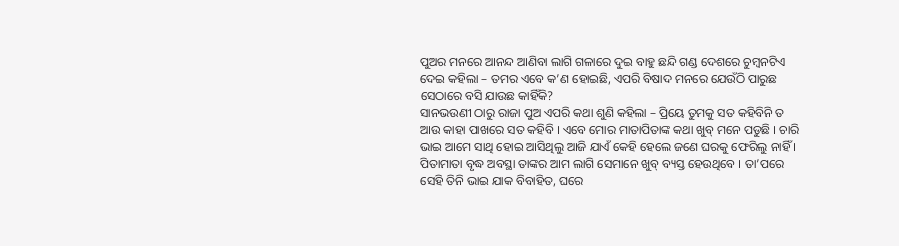ପୁଅର ମନରେ ଆନନ୍ଦ ଆଣିବା ଲାଗି ଗଳାରେ ଦୁଇ ବାହୁ ଛନ୍ଦି ଗଣ୍ଡ ଦେଶରେ ଚୁମ୍ବନଟିଏ ଦେଇ କହିଲା – ତମର ଏବେ କ’ଣ ହୋଇଛି, ଏପରି ବିଷାଦ ମନରେ ଯେଉଁଠି ପାରୁଛ ସେଠାରେ ବସି ଯାଉଛ କାହିଁକି?
ସାନଭଉଣୀ ଠାରୁ ରାଜା ପୁଅ ଏପରି କଥା ଶୁଣି କହିଲା – ପ୍ରିୟେ ତୁମକୁ ସତ କହିବିନି ତ ଆଉ କାହା ପାଖରେ ସତ କହିବି । ଏବେ ମୋର ମାତାପିତାଙ୍କ କଥା ଖୁବ୍ ମନେ ପଡୁଛି । ଚାରି ଭାଇ ଆମେ ସାଥି ହୋଇ ଆସିଥିଲୁ ଆଜି ଯାଏଁ କେହି ହେଲେ ଜଣେ ଘରକୁ ଫେରିଲୁ ନାହିଁ । ପିତାମାତା ବୃଦ୍ଧ ଅବସ୍ଥା ତାଙ୍କର ଆମ ଲାଗି ସେମାନେ ଖୁବ୍ ବ୍ୟସ୍ତ ହେଉଥିବେ । ତା’ପରେ ସେହି ତିନି ଭାଇ ଯାକ ବିବାହିତ, ଘରେ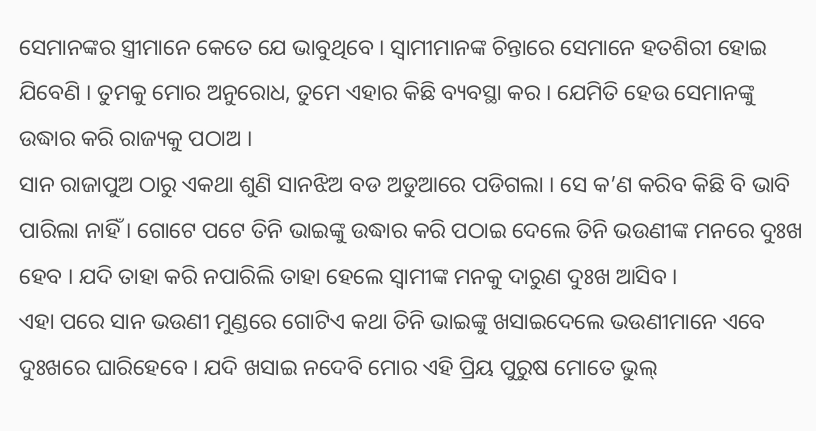ସେମାନଙ୍କର ସ୍ତ୍ରୀମାନେ କେତେ ଯେ ଭାବୁଥିବେ । ସ୍ୱାମୀମାନଙ୍କ ଚିନ୍ତାରେ ସେମାନେ ହତଶିରୀ ହୋଇ ଯିବେଣି । ତୁମକୁ ମୋର ଅନୁରୋଧ, ତୁମେ ଏହାର କିଛି ବ୍ୟବସ୍ଥା କର । ଯେମିତି ହେଉ ସେମାନଙ୍କୁ ଉଦ୍ଧାର କରି ରାଜ୍ୟକୁ ପଠାଅ ।
ସାନ ରାଜାପୁଅ ଠାରୁ ଏକଥା ଶୁଣି ସାନଝିଅ ବଡ ଅଡୁଆରେ ପଡିଗଲା । ସେ କ’ଣ କରିବ କିଛି ବି ଭାବି ପାରିଲା ନାହିଁ । ଗୋଟେ ପଟେ ତିନି ଭାଇଙ୍କୁ ଉଦ୍ଧାର କରି ପଠାଇ ଦେଲେ ତିନି ଭଉଣୀଙ୍କ ମନରେ ଦୁଃଖ ହେବ । ଯଦି ତାହା କରି ନପାରିଲି ତାହା ହେଲେ ସ୍ୱାମୀଙ୍କ ମନକୁ ଦାରୁଣ ଦୁଃଖ ଆସିବ ।
ଏହା ପରେ ସାନ ଭଉଣୀ ମୁଣ୍ଡରେ ଗୋଟିଏ କଥା ତିନି ଭାଇଙ୍କୁ ଖସାଇଦେଲେ ଭଉଣୀମାନେ ଏବେ ଦୁଃଖରେ ଘାରିହେବେ । ଯଦି ଖସାଇ ନଦେବି ମୋର ଏହି ପ୍ରିୟ ପୁରୁଷ ମୋତେ ଭୁଲ୍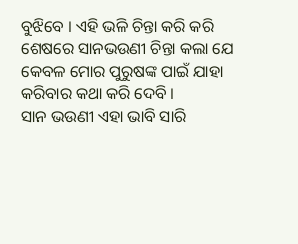ବୁଝିବେ । ଏହି ଭଳି ଚିନ୍ତା କରି କରି ଶେଷରେ ସାନଭଉଣୀ ଚିନ୍ତା କଲା ଯେ କେବଳ ମୋର ପୁରୁଷଙ୍କ ପାଇଁ ଯାହା କରିବାର କଥା କରି ଦେବି ।
ସାନ ଭଉଣୀ ଏହା ଭାବି ସାରି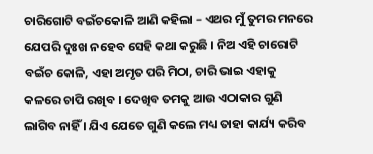ଚାରିଗୋଟି ବଇଁଚକୋଳି ଆଣି କହିଲା – ଏଥର ମୁଁ ତୁମର ମନରେ ଯେପରି ଦୁଃଖ ନହେବ ସେହି କଥା କରୁଛି । ନିଅ ଏହି ଚାରୋଟି ବଇଁଚ କୋଳି, ଏହା ଅମୃତ ପରି ମିଠା, ଚାରି ଭାଇ ଏହାକୁ କଳରେ ଚାପି ରଖିବ । ଦେଖିବ ତମକୁ ଆଉ ଏଠାକାର ଗୁଣି ଲାଗିବ ନାହିଁ । ଯିଏ ଯେତେ ଗୁଣି କଲେ ମଧ୍ୟ ତାହା କାର୍ଯ୍ୟ କରିବ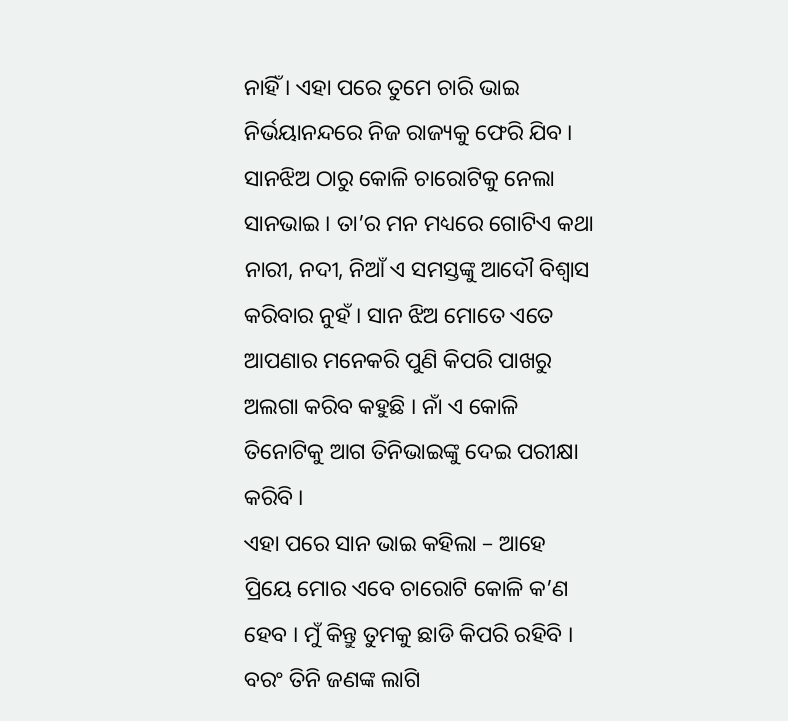ନାହିଁ । ଏହା ପରେ ତୁମେ ଚାରି ଭାଇ ନିର୍ଭୟାନନ୍ଦରେ ନିଜ ରାଜ୍ୟକୁ ଫେରି ଯିବ ।
ସାନଝିଅ ଠାରୁ କୋଳି ଚାରୋଟିକୁ ନେଲା ସାନଭାଇ । ତା’ର ମନ ମଧ୍ୟରେ ଗୋଟିଏ କଥା ନାରୀ, ନଦୀ, ନିଆଁ ଏ ସମସ୍ତଙ୍କୁ ଆଦୌ ବିଶ୍ୱାସ କରିବାର ନୁହଁ । ସାନ ଝିଅ ମୋତେ ଏତେ ଆପଣାର ମନେକରି ପୁଣି କିପରି ପାଖରୁ ଅଲଗା କରିବ କହୁଛି । ନାଁ ଏ କୋଳି ତିନୋଟିକୁ ଆଗ ତିନିଭାଇଙ୍କୁ ଦେଇ ପରୀକ୍ଷା କରିବି ।
ଏହା ପରେ ସାନ ଭାଇ କହିଲା – ଆହେ ପ୍ରିୟେ ମୋର ଏବେ ଚାରୋଟି କୋଳି କ’ଣ ହେବ । ମୁଁ କିନ୍ତୁ ତୁମକୁ ଛାଡି କିପରି ରହିବି । ବରଂ ତିନି ଜଣଙ୍କ ଲାଗି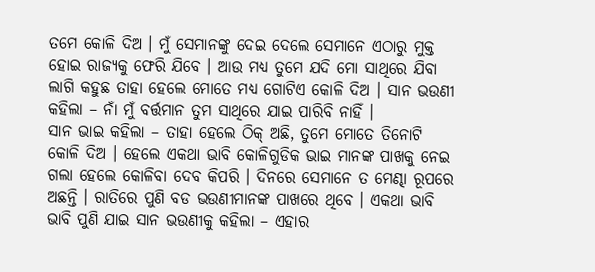ତମେ କୋଳି ଦିଅ । ମୁଁ ସେମାନଙ୍କୁ ଦେଇ ଦେଲେ ସେମାନେ ଏଠାରୁ ମୁକ୍ତ ହୋଇ ରାଜ୍ୟକୁ ଫେରି ଯିବେ । ଆଉ ମଧ୍ୟ ତୁମେ ଯଦି ମୋ ସାଥିରେ ଯିବା ଲାଗି କହୁଛ ତାହା ହେଲେ ମୋତେ ମଧ୍ୟ ଗୋଟିଏ କୋଳି ଦିଅ । ସାନ ଭଉଣୀ କହିଲା – ନାଁ ମୁଁ ବର୍ତ୍ତମାନ ତୁମ ସାଥିରେ ଯାଇ ପାରିବି ନାହିଁ ।
ସାନ ଭାଇ କହିଲା – ତାହା ହେଲେ ଠିକ୍ ଅଛି, ତୁମେ ମୋତେ ତିନୋଟି କୋଳି ଦିଅ । ହେଲେ ଏକଥା ଭାବି କୋଳିଗୁଡିକ ଭାଇ ମାନଙ୍କ ପାଖକୁ ନେଇ ଗଲା ହେଲେ କୋଳିବା ଦେବ କିପରି । ଦିନରେ ସେମାନେ ତ ମେଣ୍ଢା ରୂପରେ ଅଛନ୍ତି । ରାତିରେ ପୁଣି ବଡ ଭଉଣୀମାନଙ୍କ ପାଖରେ ଥିବେ । ଏକଥା ଭାବି ଭାବି ପୁଣି ଯାଇ ସାନ ଭଉଣୀକୁ କହିଲା – ଏହାର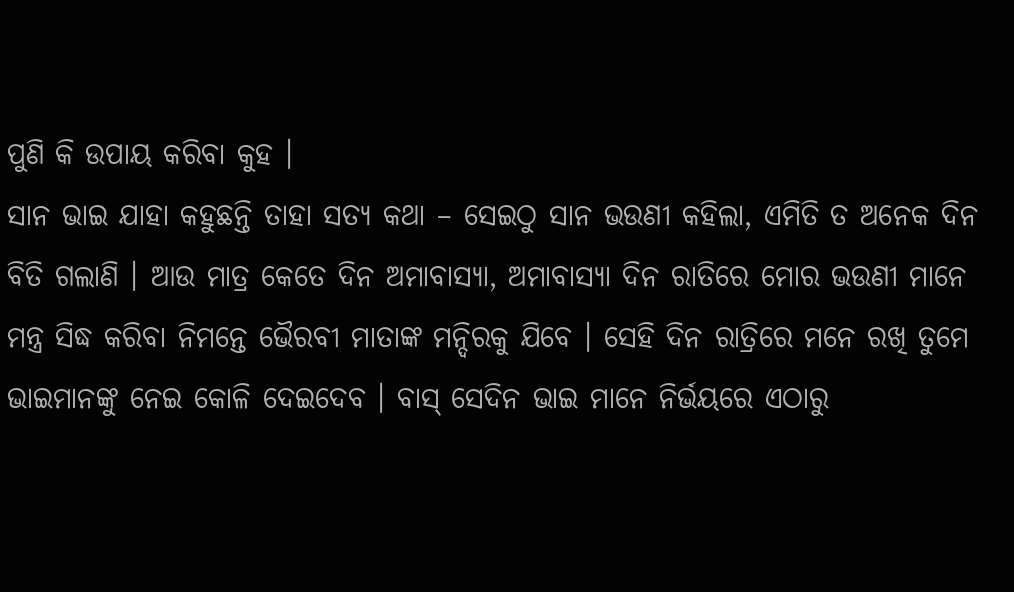ପୁଣି କି ଉପାୟ କରିବା କୁହ ।
ସାନ ଭାଇ ଯାହା କହୁଛନ୍ତି ତାହା ସତ୍ୟ କଥା – ସେଇଠୁ ସାନ ଭଉଣୀ କହିଲା, ଏମିତି ତ ଅନେକ ଦିନ ବିତି ଗଲାଣି । ଆଉ ମାତ୍ର କେତେ ଦିନ ଅମାବାସ୍ୟା, ଅମାବାସ୍ୟା ଦିନ ରାତିରେ ମୋର ଭଉଣୀ ମାନେ ମନ୍ତ୍ର ସିଦ୍ଧ କରିବା ନିମନ୍ତେ ଭୈରବୀ ମାତାଙ୍କ ମନ୍ଦିରକୁ ଯିବେ । ସେହି ଦିନ ରାତ୍ରିରେ ମନେ ରଖି ତୁମେ ଭାଇମାନଙ୍କୁ ନେଇ କୋଳି ଦେଇଦେବ । ବାସ୍ ସେଦିନ ଭାଇ ମାନେ ନିର୍ଭୟରେ ଏଠାରୁ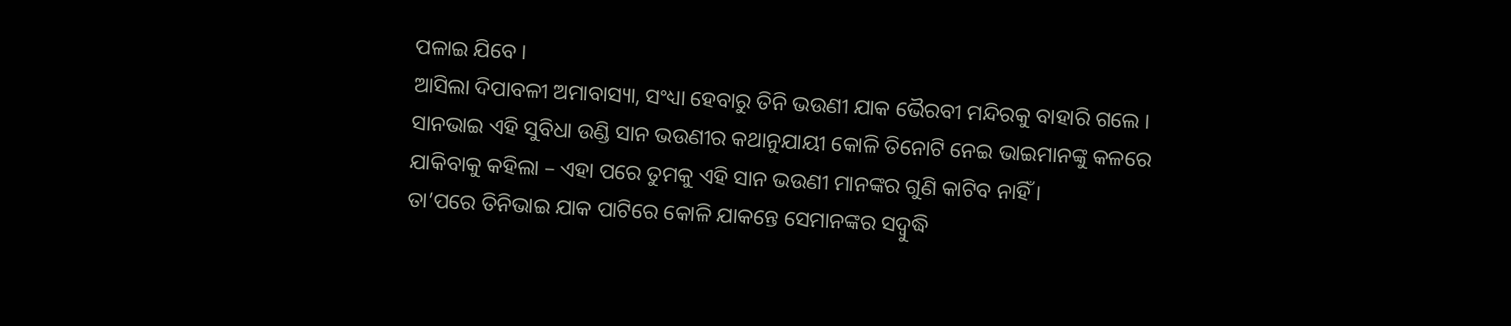ପଳାଇ ଯିବେ ।
ଆସିଲା ଦିପାବଳୀ ଅମାବାସ୍ୟା, ସଂଧ୍ୟା ହେବାରୁ ତିନି ଭଉଣୀ ଯାକ ଭୈରବୀ ମନ୍ଦିରକୁ ବାହାରି ଗଲେ । ସାନଭାଇ ଏହି ସୁବିଧା ଉଣ୍ଡି ସାନ ଭଉଣୀର କଥାନୁଯାୟୀ କୋଳି ତିନୋଟି ନେଇ ଭାଇମାନଙ୍କୁ କଳରେ ଯାକିବାକୁ କହିଲା – ଏହା ପରେ ତୁମକୁ ଏହି ସାନ ଭଉଣୀ ମାନଙ୍କର ଗୁଣି କାଟିବ ନାହିଁ ।
ତା’ପରେ ତିନିଭାଇ ଯାକ ପାଟିରେ କୋଳି ଯାକନ୍ତେ ସେମାନଙ୍କର ସଦ୍ବୁଦ୍ଧି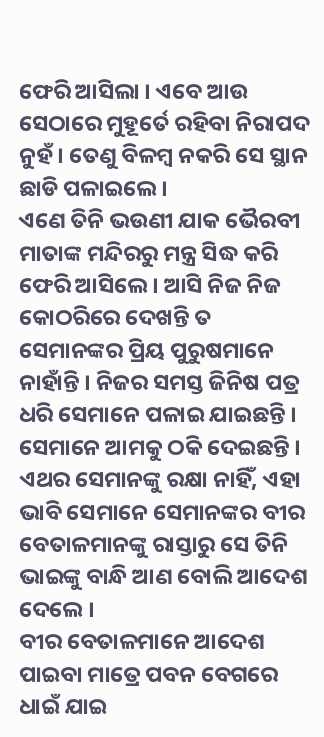ଫେରି ଆସିଲା । ଏବେ ଆଉ ସେଠାରେ ମୁହୂର୍ତେ ରହିବା ନିରାପଦ ନୁହଁ । ତେଣୁ ବିଳମ୍ବ ନକରି ସେ ସ୍ଥାନ ଛାଡି ପଳାଇଲେ ।
ଏଣେ ତିନି ଭଉଣୀ ଯାକ ଭୈରବୀ ମାତାଙ୍କ ମନ୍ଦିରରୁ ମନ୍ତ୍ର ସିଦ୍ଧ କରି ଫେରି ଆସିଲେ । ଆସି ନିଜ ନିଜ କୋଠରିରେ ଦେଖନ୍ତି ତ ସେମାନଙ୍କର ପ୍ରିୟ ପୁରୁଷମାନେ ନାହାଁନ୍ତି । ନିଜର ସମସ୍ତ ଜିନିଷ ପତ୍ର ଧରି ସେମାନେ ପଳାଇ ଯାଇଛନ୍ତି । ସେମାନେ ଆମକୁ ଠକି ଦେଇଛନ୍ତି । ଏଥର ସେମାନଙ୍କୁ ରକ୍ଷା ନାହିଁ, ଏହା ଭାବି ସେମାନେ ସେମାନଙ୍କର ବୀର ବେତାଳମାନଙ୍କୁ ରାସ୍ତାରୁ ସେ ତିନି ଭାଇଙ୍କୁ ବାନ୍ଧି ଆଣ ବୋଲି ଆଦେଶ ଦେଲେ ।
ବୀର ବେତାଳମାନେ ଆଦେଶ ପାଇବା ମାତ୍ରେ ପବନ ବେଗରେ ଧାଇଁ ଯାଇ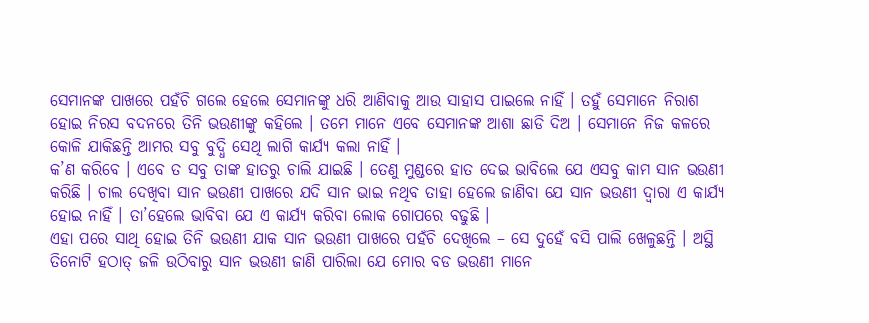ସେମାନଙ୍କ ପାଖରେ ପହଁଚି ଗଲେ ହେଲେ ସେମାନଙ୍କୁ ଧରି ଆଣିବାକୁ ଆଉ ସାହାସ ପାଇଲେ ନାହିଁ । ତହୁଁ ସେମାନେ ନିରାଶ ହୋଇ ନିରସ ବଦନରେ ତିନି ଭଉଣୀଙ୍କୁ କହିଲେ । ତମେ ମାନେ ଏବେ ସେମାନଙ୍କ ଆଶା ଛାଡି ଦିଅ । ସେମାନେ ନିଜ କଳରେ କୋଳି ଯାକିଛନ୍ତି ଆମର ସବୁ ବୁଦ୍ଧି ସେଥି ଲାଗି କାର୍ଯ୍ୟ କଲା ନାହିଁ ।
କ’ଣ କରିବେ । ଏବେ ତ ସବୁ ତାଙ୍କ ହାତରୁ ଚାଲି ଯାଇଛି । ତେଣୁ ମୁଣ୍ଡରେ ହାତ ଦେଇ ଭାବିଲେ ଯେ ଏସବୁ କାମ ସାନ ଭଉଣୀ କରିଛି । ଚାଲ ଦେଖିବା ସାନ ଭଉଣୀ ପାଖରେ ଯଦି ସାନ ଭାଇ ନଥିବ ତାହା ହେଲେ ଜାଣିବା ଯେ ସାନ ଭଉଣୀ ଦ୍ୱାରା ଏ କାର୍ଯ୍ୟ ହୋଇ ନାହିଁ । ତା’ହେଲେ ଭାବିବା ଯେ ଏ କାର୍ଯ୍ୟ କରିବା ଲୋକ ଗୋପରେ ବଢୁଛି ।
ଏହା ପରେ ସାଥି ହୋଇ ତିନି ଭଉଣୀ ଯାକ ସାନ ଭଉଣୀ ପାଖରେ ପହଁଚି ଦେଖିଲେ – ସେ ଦୁହେଁ ବସି ପାଲି ଖେଳୁଛନ୍ତି । ଅସ୍ଥି ତିନୋଟି ହଠାତ୍ ଜଳି ଉଠିବାରୁ ସାନ ଭଉଣୀ ଜାଣି ପାରିଲା ଯେ ମୋର ବଡ ଭଉଣୀ ମାନେ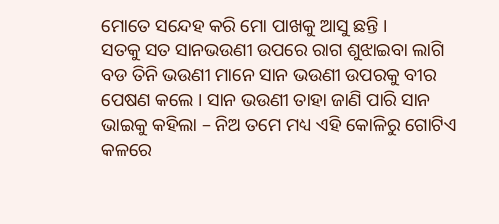ମୋତେ ସନ୍ଦେହ କରି ମୋ ପାଖକୁ ଆସୁ ଛନ୍ତି ।
ସତକୁ ସତ ସାନଭଉଣୀ ଉପରେ ରାଗ ଶୁଝାଇବା ଲାଗି ବଡ ତିନି ଭଉଣୀ ମାନେ ସାନ ଭଉଣୀ ଉପରକୁ ବୀର ପେଷଣ କଲେ । ସାନ ଭଉଣୀ ତାହା ଜାଣି ପାରି ସାନ ଭାଇକୁ କହିଲା – ନିଅ ତମେ ମଧ୍ୟ ଏହି କୋଳିରୁ ଗୋଟିଏ କଳରେ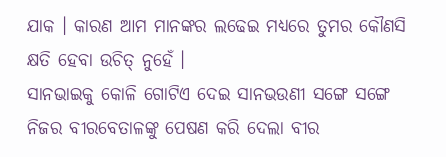ଯାକ । କାରଣ ଆମ ମାନଙ୍କର ଲଢେଇ ମଧ୍ୟରେ ତୁମର କୌଣସି କ୍ଷତି ହେବା ଉଚିତ୍ ନୁହେଁ ।
ସାନଭାଇକୁ କୋଳି ଗୋଟିଏ ଦେଇ ସାନଭଉଣୀ ସଙ୍ଗେ ସଙ୍ଗେ ନିଜର ବୀରବେତାଳଙ୍କୁ ପେଷଣ କରି ଦେଲା ବୀର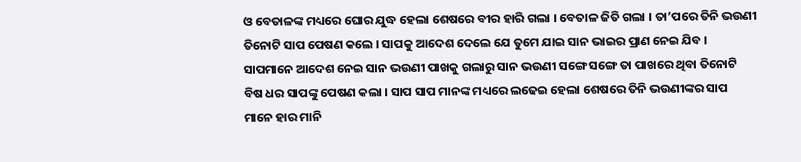ଓ ବେତାଳଙ୍କ ମଧ୍ୟରେ ଘୋର ଯୁଦ୍ଧ ହେଲା ଶେଷରେ ବୀର ହାରି ଗଲା । ବେତାଳ ଜିତି ଗଲା । ତା’ପରେ ତିନି ଭଉଣୀ ତିନୋଟି ସାପ ପେଷଣ କଲେ । ସାପକୁ ଆଦେଶ ଦେଲେ ଯେ ତୁମେ ଯାଇ ସାନ ଭାଇର ପ୍ରାଣ ନେଇ ଯିବ । ସାପମାନେ ଆଦେଶ ନେଇ ସାନ ଭଉଣୀ ପାଖକୁ ଗଲାରୁ ସାନ ଭଉଣୀ ସଙ୍ଗେ ସଙ୍ଗେ ତା ପାଖରେ ଥିବା ତିନୋଟି ବିଷ ଧର ସାପଙ୍କୁ ପେଷଣ କଲା । ସାପ ସାପ ମାନଙ୍କ ମଧ୍ୟରେ ଲଢେଇ ହେଲା ଶେଷରେ ତିନି ଭଉଣୀଙ୍କର ସାପ ମାନେ ହାର ମାନି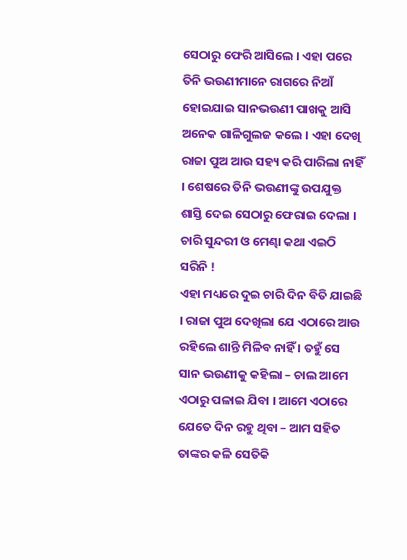ସେଠାରୁ ଫେରି ଆସିଲେ । ଏହା ପରେ ତିନି ଭଉଣୀମାନେ ରାଗରେ ନିଆଁ ହୋଇଯାଇ ସାନଭଉଣୀ ପାଖକୁ ଆସି ଅନେକ ଗାଳିଗୁଲଜ କଲେ । ଏହା ଦେଖି ରାଜା ପୁଅ ଆଉ ସହ୍ୟ କରି ପାରିଲା ନାହିଁ । ଶେଷରେ ତିନି ଭଉଣୀଙ୍କୁ ଉପଯୁକ୍ତ ଶାସ୍ତି ଦେଇ ସେଠାରୁ ଫେରାଇ ଦେଲା ।
ଚାରି ସୁନ୍ଦରୀ ଓ ମେଣ୍ଢା କଥା ଏଇଠି ସରିନି !
ଏହା ମଧ୍ୟରେ ଦୁଇ ଚାରି ଦିନ ବିତି ଯାଇଛି । ରାଜା ପୁଅ ଦେଖିଲା ଯେ ଏଠାରେ ଆଉ ରହିଲେ ଶାନ୍ତି ମିଳିବ ନାହିଁ । ତହୁଁ ସେ ସାନ ଭଉଣୀକୁ କହିଲା – ଚାଲ ଆମେ ଏଠାରୁ ପଳାଇ ଯିବା । ଆମେ ଏଠାରେ ଯେତେ ଦିନ ରହୁ ଥିବା – ଆମ ସହିତ ତାଙ୍କର କଳି ସେତିକି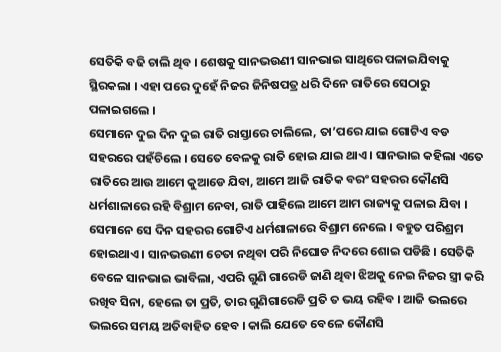ସେତିକି ବଢି ଚାଲି ଥିବ । ଶେଷକୁ ସାନଭଉଣୀ ସାନଭାଇ ସାଥିରେ ପଳାଇଯିବାକୁ ସ୍ଥିରକଲା । ଏହା ପରେ ଦୁହେଁ ନିଜର ଜିନିଷପତ୍ର ଧରି ଦିନେ ରାତିରେ ସେଠାରୁ ପଳାଇଗଲେ ।
ସେମାନେ ଦୁଇ ଦିନ ଦୁଇ ରାତି ରାସ୍ତାରେ ଚାଲିଲେ, ତା’ପରେ ଯାଇ ଗୋଟିଏ ବଡ ସହରରେ ପହଁଚିଲେ । ସେତେ ବେଳକୁ ରାତି ହୋଇ ଯାଇ ଥାଏ । ସାନଭାଇ କହିଲା ଏତେ ରାତିରେ ଆଉ ଆମେ କୁଆଡେ ଯିବା, ଆମେ ଆଜି ରାତିକ ବରଂ ସହରର କୌଣସି ଧର୍ମଶାଳାରେ ରହି ବିଶ୍ରାମ ନେବା, ରାତି ପାହିଲେ ଆମେ ଆମ ରାଜ୍ୟକୁ ପଳାଇ ଯିବା ।
ସେମାନେ ସେ ଦିନ ସହରର ଗୋଟିଏ ଧର୍ମଶାଳାରେ ବିଶ୍ରାମ ନେଲେ । ବହୁତ ପରିଶ୍ରମ ହୋଇଥାଏ । ସାନଭଉଣୀ ଚେତା ନଥିବା ପରି ନିଘୋଡ ନିଦରେ ଶୋଇ ପଡିଛି । ସେତିକି ବେଳେ ସାନଭାଇ ଭାବିଲା, ଏପରି ଗୁଣି ଗାରେଡି ଜାଣି ଥିବା ଝିଅକୁ ନେଇ ନିଜର ସ୍ତ୍ରୀ କରି ରଖିବ ସିନା, ହେଲେ ତା ପ୍ରତି, ତାର ଗୁଣିଗାରେଡି ପ୍ରତି ତ ଭୟ ରହିବ । ଆଜି ଭଲରେ ଭଲରେ ସମୟ ଅତିବାହିତ ହେବ । କାଲି ଯେତେ ବେଳେ କୌଣସି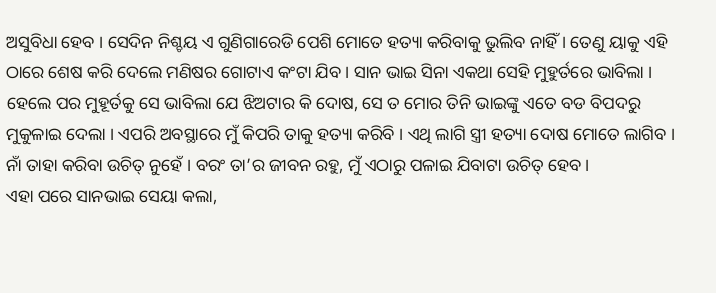ଅସୁବିଧା ହେବ । ସେଦିନ ନିଶ୍ଚୟ ଏ ଗୁଣିଗାରେଡି ପେଶି ମୋତେ ହତ୍ୟା କରିବାକୁ ଭୁଲିବ ନାହିଁ । ତେଣୁ ୟାକୁ ଏହି ଠାରେ ଶେଷ କରି ଦେଲେ ମଣିଷର ଗୋଟାଏ କଂଟା ଯିବ । ସାନ ଭାଇ ସିନା ଏକଥା ସେହି ମୁହୁର୍ତରେ ଭାବିଲା । ହେଲେ ପର ମୁହୂର୍ତକୁ ସେ ଭାବିଲା ଯେ ଝିଅଟାର କି ଦୋଷ, ସେ ତ ମୋର ତିନି ଭାଇଙ୍କୁ ଏତେ ବଡ ବିପଦରୁ ମୁକୁଳାଇ ଦେଲା । ଏପରି ଅବସ୍ଥାରେ ମୁଁ କିପରି ତାକୁ ହତ୍ୟା କରିବି । ଏଥି ଲାଗି ସ୍ତ୍ରୀ ହତ୍ୟା ଦୋଷ ମୋତେ ଲାଗିବ । ନାଁ ତାହା କରିବା ଉଚିତ୍ ନୁହେଁ । ବରଂ ତା’ର ଜୀବନ ରହୁ, ମୁଁ ଏଠାରୁ ପଳାଇ ଯିବାଟା ଉଚିତ୍ ହେବ ।
ଏହା ପରେ ସାନଭାଇ ସେୟା କଲା,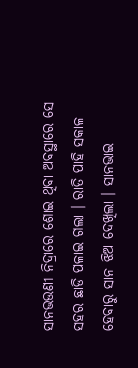ସାନଭଉଣୀ ନିଦ୍ରାରେ ଶୋଇ ଥିବା ଅବସ୍ଥାରେ ସେ ସହର ଛାଡି ପଳାଇ ଗଲା । ରାତି ପାହି ସକାଳ ହେବାରୁ ସାନ ଝିଅ ଦେଖିଲା । ସାନଭାଇ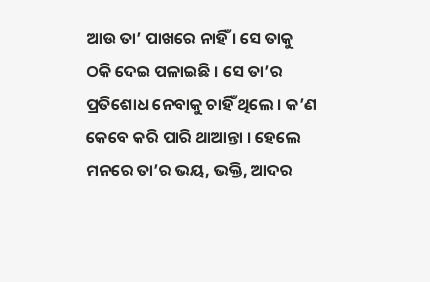ଆଉ ତା’ ପାଖରେ ନାହିଁ । ସେ ତାକୁ ଠକି ଦେଇ ପଳାଇଛି । ସେ ତା’ର ପ୍ରତିଶୋଧ ନେବାକୁ ଚାହିଁ ଥିଲେ । କ’ଣ କେବେ କରି ପାରି ଥାଆନ୍ତା । ହେଲେ ମନରେ ତା’ର ଭୟ, ଭକ୍ତି, ଆଦର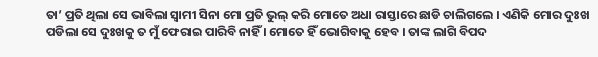ତା’ ପ୍ରତି ଥିଲା ସେ ଭାବିଲା ସ୍ୱାମୀ ସିନା ମୋ ପ୍ରତି ଭୁଲ୍ କରି ମୋତେ ଅଧା ରାସ୍ତାରେ ଛାଡି ଚାଲିଗଲେ । ଏଣିକି ମୋର ଦୁଃଖ ପଡିଲା ସେ ଦୁଃଖକୁ ତ ମୁଁ ଫେରାଇ ପାରିବି ନାହିଁ । ମୋତେ ହିଁ ଭୋଗିବାକୁ ହେବ । ତାଙ୍କ ଲାଗି ବିପଦ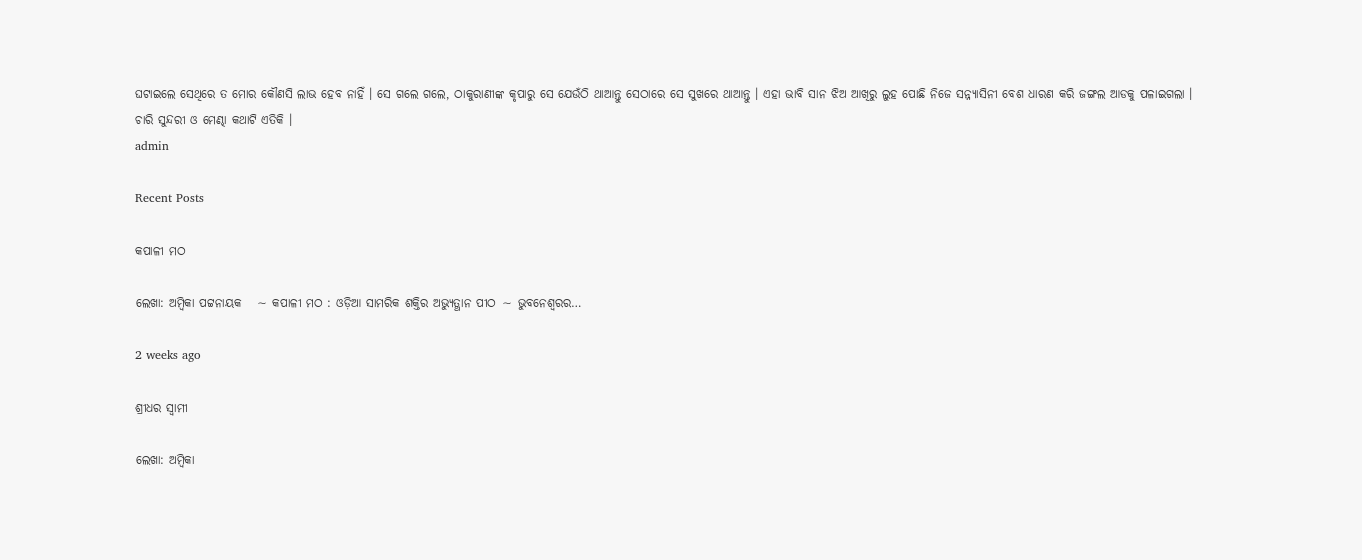ଘଟାଇଲେ ସେଥିରେ ତ ମୋର କୌଣସି ଲାଭ ହେବ ନାହିଁ । ସେ ଗଲେ ଗଲେ, ଠାକୁରାଣୀଙ୍କ କୃପାରୁ ସେ ଯେଉଁଠି ଥାଆନ୍ତୁ ସେଠାରେ ସେ ସୁଖରେ ଥାଆନ୍ତୁ । ଏହା ଭାବି ସାନ ଝିଅ ଆଖିରୁ ଲୁହ ପୋଛି ନିଜେ ସନ୍ନ୍ୟାସିନୀ ବେଶ ଧାରଣ କରି ଜଙ୍ଗଲ ଆଡକୁ ପଳାଇଗଲା ।
ଚାରି ସୁନ୍ଦରୀ ଓ ମେଣ୍ଢା କଥାଟି ଏତିକି ।
admin

Recent Posts

କପାଳୀ ମଠ

ଲେଖା: ଅମ୍ବିକା ପଟ୍ଟନାୟକ   ∼ କପାଳୀ ମଠ : ଓଡ଼ିଆ ସାମରିକ ଶକ୍ତିର ଅଭ୍ୟୁତ୍ଥାନ ପୀଠ ∼ ଭୁବନେଶ୍ୱରର…

2 weeks ago

ଶ୍ରୀଧର ସ୍ୱାମୀ

ଲେଖା: ଅମ୍ବିକା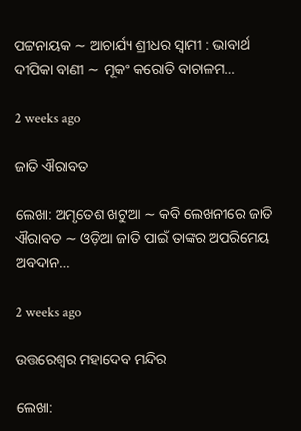ପଟ୍ଟନାୟକ ∼ ଆଚାର୍ଯ୍ୟ ଶ୍ରୀଧର ସ୍ୱାମୀ : ଭାବାର୍ଥ ଦୀପିକା ବାଣୀ ∼ ମୂକଂ କରୋତି ବାଚାଳମ…

2 weeks ago

ଜାତି ଐରାବତ

ଲେଖା: ଅମୃତେଶ ଖଟୁଆ ∼ କବି ଲେଖନୀରେ ଜାତି ଐରାବତ ∼ ଓଡ଼ିଆ ଜାତି ପାଇଁ ତାଙ୍କର ଅପରିମେୟ ଅବଦାନ…

2 weeks ago

ଉତ୍ତରେଶ୍ଵର ମହାଦେବ ମନ୍ଦିର

ଲେଖା: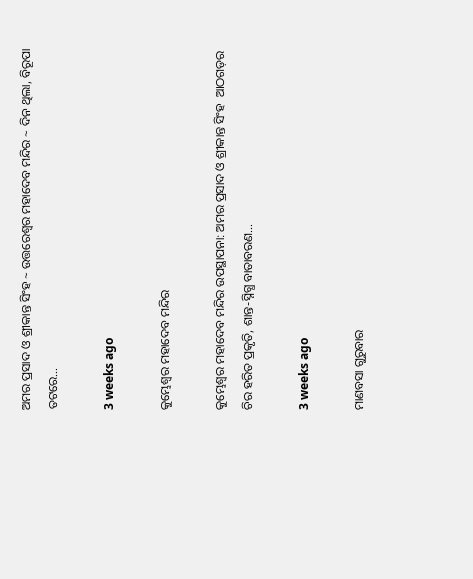ଅମର ପ୍ରସାଦ ଓ ଶ୍ରୀକାନ୍ତ ସିଂହ ~ ଉତ୍ତରେଶ୍ଵର ମହାଦେବ ମନ୍ଦିର ~ ଦିନ ଥିଲା, ବିରୂପା ତଟରେ…

3 weeks ago

କୁମ୍ଭେଶ୍ୱର ମହାଦେବ ମନ୍ଦିର

କୁମ୍ଭେଶ୍ୱର ମହାଦେବ ମନ୍ଦିର ଉପସ୍ଥାପନା: ଅମର ପ୍ରସାଦ ଓ ଶ୍ରୀକାନ୍ତ ସିଂହ  ଆଠଗଡ଼ର ଚିର ହରିତ ପ୍ରକୃତି, ଶାନ୍ତ-ସ୍ନିଗ୍ଧ ବାତାବରଣ…

3 weeks ago

ମାଣବସା ଗୁରୁବାର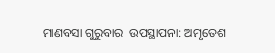ମାଣବସା ଗୁରୁବାର  ଉପସ୍ଥାପନା: ଅମୃତେଶ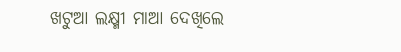ଖଟୁଆ ଲକ୍ଷ୍ମୀ ମାଆ ଦେଖିଲେ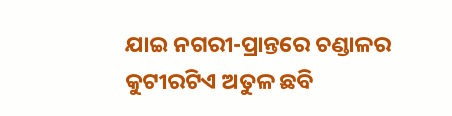ଯାଇ ନଗରୀ-ପ୍ରାନ୍ତରେ ଚଣ୍ଡାଳର କୁଟୀରଟିଏ ଅତୁଳ ଛବି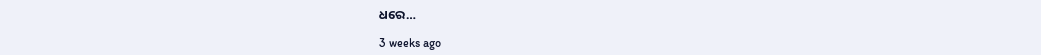ଧରେ…

3 weeks ago